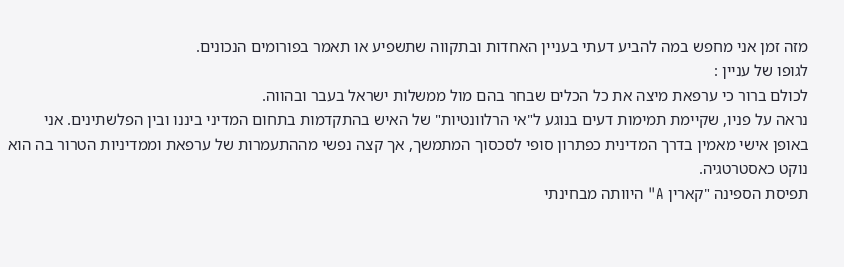מזה זמן אני מחפש במה להביע דעתי בעניין האחדות ובתקווה שתשפיע או תאמר בפורומים הנכונים.
לגופו של עניין :
לכולם ברור כי ערפאת מיצה את כל הכלים שבחר בהם מול ממשלות ישראל בעבר ובהווה.
נראה על פניו, שקיימת תמימות דעים בנוגע ל"אי הרלוונטיות" של האיש בהתקדמות בתחום המדיני ביננו ובין הפלשתינים. אני באופן אישי מאמין בדרך המדינית כפתרון סופי לסכסוך המתמשך, אך קצה נפשי מההתעמרות של ערפאת וממדיניות הטרור בה הוא נוקט כאסטרטגיה.
תפיסת הספינה "קארין A" היוותה מבחינתי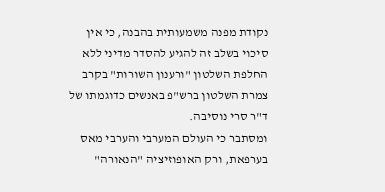נקודת מפנה משמעותית בהבנה, כי אין סיכוי בשלב זה להגיע להסדר מדיני ללא החלפת השלטון "ורענון השורות" בקרב צמרת השלטון ברש"פ באנשים כדוגמתו של ד"ר סרי נוסיבה.
ומסתבר כי העולם המערבי והערבי מאס בערפאת, ורק האופוזיציה "הנאורה"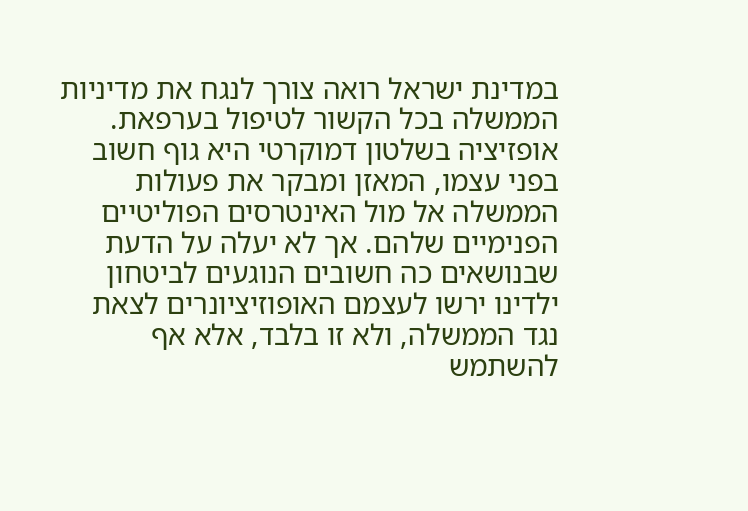במדינת ישראל רואה צורך לנגח את מדיניות הממשלה בכל הקשור לטיפול בערפאת.
אופזיציה בשלטון דמוקרטי היא גוף חשוב בפני עצמו, המאזן ומבקר את פעולות הממשלה אל מול האינטרסים הפוליטיים הפנימיים שלהם. אך לא יעלה על הדעת שבנושאים כה חשובים הנוגעים לביטחון ילדינו ירשו לעצמם האופוזיציונרים לצאת נגד הממשלה, ולא זו בלבד, אלא אף להשתמש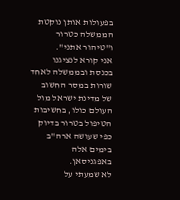בפעולות אותן נוקטת הממשלה כטרור ו"טיהור אתני".
אני קורא לנציגנו בכנסת ובממשלה לאחד שורות במסר החשוב של מדינת ישראל מול העולם כולו, בחשיבות הטיפול בטרור בדיוק כפי שעושה ארה"ב בימים אלה באפגניסאן.
לא שמעתי על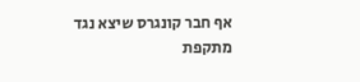אף חבר קונגרס שיצא נגד מתקפת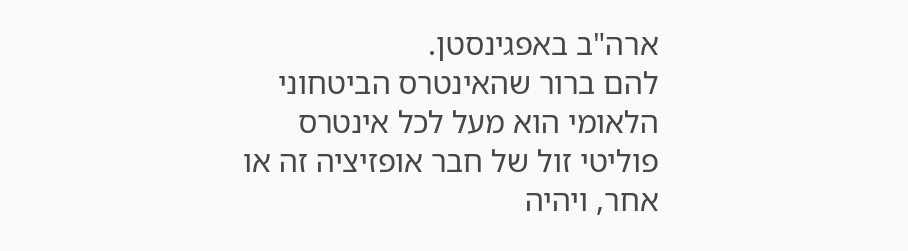ארה"ב באפגינסטן.
להם ברור שהאינטרס הביטחוני הלאומי הוא מעל לכל אינטרס פוליטי זול של חבר אופזיציה זה או אחר, ויהיה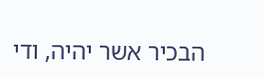הבכיר אשר יהיה, ודי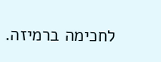לחכימה ברמיזה.